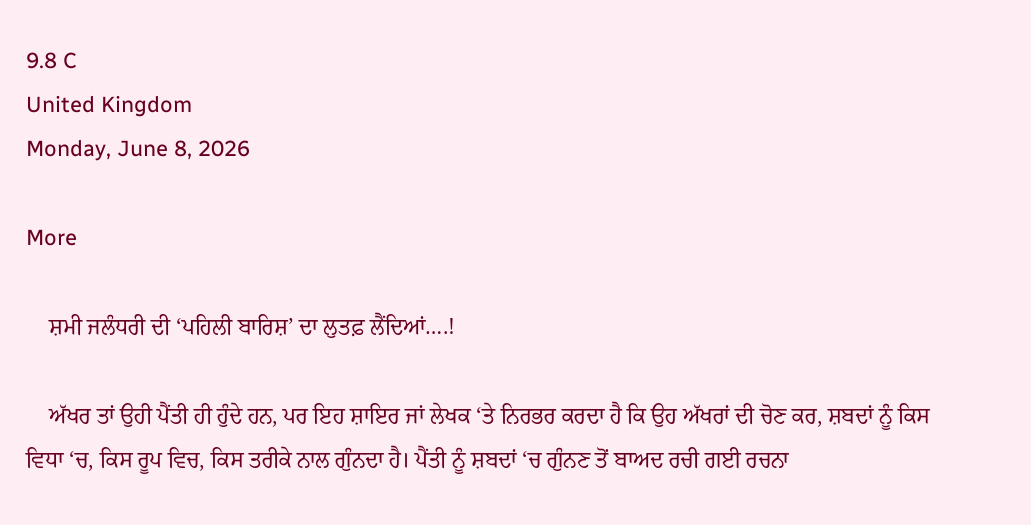9.8 C
United Kingdom
Monday, June 8, 2026

More

    ਸ਼ਮੀ ਜਲੰਧਰੀ ਦੀ ‘ਪਹਿਲੀ ਬਾਰਿਸ਼’ ਦਾ ਲੁਤਫ਼ ਲੈਂਦਿਆਂ….!

    ਅੱਖਰ ਤਾਂ ਉਹੀ ਪੈਂਤੀ ਹੀ ਹੁੰਦੇ ਹਨ, ਪਰ ਇਹ ਸ਼ਾਇਰ ਜਾਂ ਲੇਖਕ ‘ਤੇ ਨਿਰਭਰ ਕਰਦਾ ਹੈ ਕਿ ਉਹ ਅੱਖਰਾਂ ਦੀ ਚੋਣ ਕਰ, ਸ਼ਬਦਾਂ ਨੂੰ ਕਿਸ ਵਿਧਾ ‘ਚ, ਕਿਸ ਰੂਪ ਵਿਚ, ਕਿਸ ਤਰੀਕੇ ਨਾਲ ਗੁੰਨਦਾ ਹੈ। ਪੈਂਤੀ ਨੂੰ ਸ਼ਬਦਾਂ ‘ਚ ਗੁੰਨਣ ਤੋਂ ਬਾਅਦ ਰਚੀ ਗਈ ਰਚਨਾ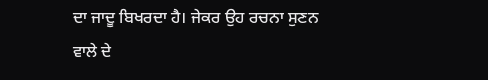ਦਾ ਜਾਦੂ ਬਿਖਰਦਾ ਹੈ। ਜੇਕਰ ਉਹ ਰਚਨਾ ਸੁਣਨ ਵਾਲੇ ਦੇ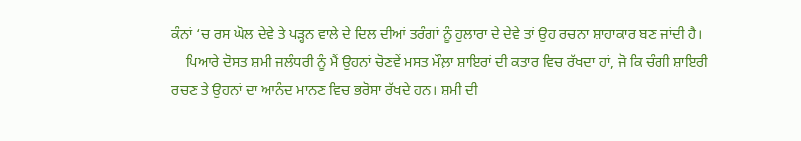ਕੰਨਾਂ ‘ਚ ਰਸ ਘੋਲ ਦੇਵੇ ਤੇ ਪੜ੍ਹਨ ਵਾਲੇ ਦੇ ਦਿਲ ਦੀਆਂ ਤਰੰਗਾਂ ਨੂੰ ਹੁਲਾਰਾ ਦੇ ਦੇਵੇ ਤਾਂ ਉਹ ਰਚਨਾ ਸ਼ਾਹਾਕਾਰ ਬਣ ਜਾਂਦੀ ਹੈ।
    ਪਿਆਰੇ ਦੋਸਤ ਸ਼ਮੀ ਜਲੰਧਰੀ ਨੂੰ ਮੈਂ ਉਹਨਾਂ ਚੋਣਵੇਂ ਮਸਤ ਮੌਲ਼ਾ ਸ਼ਾਇਰਾਂ ਦੀ ਕਤਾਰ ਵਿਚ ਰੱਖਦਾ ਹਾਂ, ਜੋ ਕਿ ਚੰਗੀ ਸ਼ਾਇਰੀ ਰਚਣ ਤੇ ਉਹਨਾਂ ਦਾ ਆਨੰਦ ਮਾਨਣ ਵਿਚ ਭਰੋਸਾ ਰੱਖਦੇ ਹਨ। ਸ਼ਮੀ ਦੀ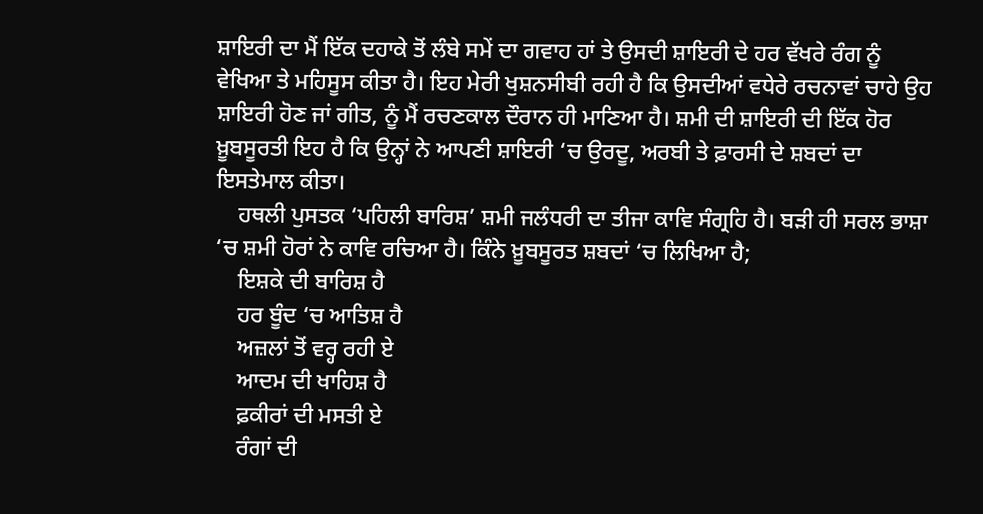ਸ਼ਾਇਰੀ ਦਾ ਮੈਂ ਇੱਕ ਦਹਾਕੇ ਤੋਂ ਲੰਬੇ ਸਮੇਂ ਦਾ ਗਵਾਹ ਹਾਂ ਤੇ ਉਸਦੀ ਸ਼ਾਇਰੀ ਦੇ ਹਰ ਵੱਖਰੇ ਰੰਗ ਨੂੰ ਵੇਖਿਆ ਤੇ ਮਹਿਸੂਸ ਕੀਤਾ ਹੈ। ਇਹ ਮੇਰੀ ਖੁਸ਼ਨਸੀਬੀ ਰਹੀ ਹੈ ਕਿ ਉਸਦੀਆਂ ਵਧੇਰੇ ਰਚਨਾਵਾਂ ਚਾਹੇ ਉਹ ਸ਼ਾਇਰੀ ਹੋਣ ਜਾਂ ਗੀਤ, ਨੂੰ ਮੈਂ ਰਚਣਕਾਲ ਦੌਰਾਨ ਹੀ ਮਾਣਿਆ ਹੈ। ਸ਼ਮੀ ਦੀ ਸ਼ਾਇਰੀ ਦੀ ਇੱਕ ਹੋਰ ਖ਼ੂਬਸੂਰਤੀ ਇਹ ਹੈ ਕਿ ਉਨ੍ਹਾਂ ਨੇ ਆਪਣੀ ਸ਼ਾਇਰੀ ‘ਚ ਉਰਦੂ, ਅਰਬੀ ਤੇ ਫ਼ਾਰਸੀ ਦੇ ਸ਼ਬਦਾਂ ਦਾ ਇਸਤੇਮਾਲ ਕੀਤਾ।
    ਹਥਲੀ ਪੁਸਤਕ ‘ਪਹਿਲੀ ਬਾਰਿਸ਼’ ਸ਼ਮੀ ਜਲੰਧਰੀ ਦਾ ਤੀਜਾ ਕਾਵਿ ਸੰਗ੍ਰਹਿ ਹੈ। ਬੜੀ ਹੀ ਸਰਲ ਭਾਸ਼ਾ ‘ਚ ਸ਼ਮੀ ਹੋਰਾਂ ਨੇ ਕਾਵਿ ਰਚਿਆ ਹੈ। ਕਿੰਨੇ ਖ਼ੂਬਸੂਰਤ ਸ਼ਬਦਾਂ ‘ਚ ਲਿਖਿਆ ਹੈ;
    ਇਸ਼ਕੇ ਦੀ ਬਾਰਿਸ਼ ਹੈ
    ਹਰ ਬੂੰਦ ‘ਚ ਆਤਿਸ਼ ਹੈ
    ਅਜ਼ਲਾਂ ਤੋਂ ਵਰ੍ਹ ਰਹੀ ਏ
    ਆਦਮ ਦੀ ਖਾਹਿਸ਼ ਹੈ
    ਫ਼ਕੀਰਾਂ ਦੀ ਮਸਤੀ ਏ
    ਰੰਗਾਂ ਦੀ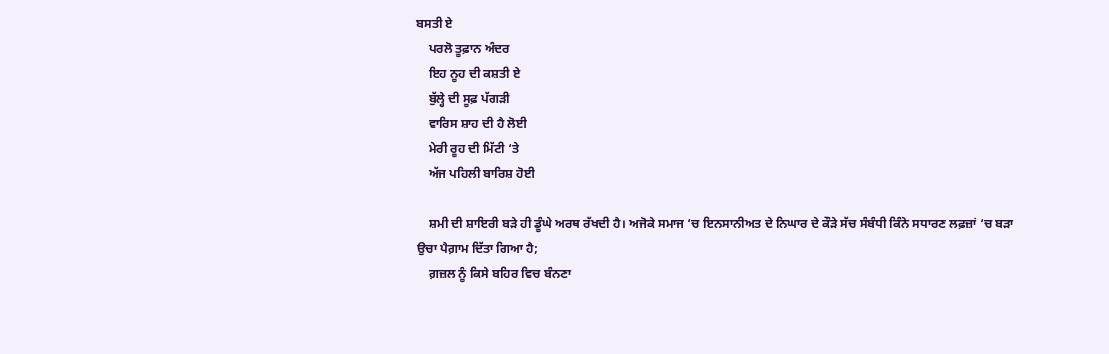ਬਸਤੀ ਏ
    ਪਰਲੋ ਤੂਫ਼ਾਨ ਅੰਦਰ
    ਇਹ ਨੂਹ ਦੀ ਕਸ਼ਤੀ ਏ
    ਬੁੱਲ੍ਹੇ ਦੀ ਸੂਫ਼ ਪੱਗੜੀ
    ਵਾਰਿਸ ਸ਼ਾਹ ਦੀ ਹੈ ਲੋਈ
    ਮੇਰੀ ਰੂਹ ਦੀ ਮਿੱਟੀ ‘ਤੇ
    ਅੱਜ ਪਹਿਲੀ ਬਾਰਿਸ਼ ਹੋਈ

    ਸ਼ਮੀ ਦੀ ਸ਼ਾਇਰੀ ਬੜੇ ਹੀ ਡੂੰਘੇ ਅਰਥ ਰੱਖਦੀ ਹੈ। ਅਜੋਕੇ ਸਮਾਜ ‘ਚ ਇਨਸਾਨੀਅਤ ਦੇ ਨਿਘਾਰ ਦੇ ਕੌੜੇ ਸੱਚ ਸੰਬੰਧੀ ਕਿੰਨੇ ਸਧਾਰਣ ਲਫ਼ਜ਼ਾਂ ‘ਚ ਬੜਾ ਉਚਾ ਪੈਗ਼ਾਮ ਦਿੱਤਾ ਗਿਆ ਹੈ;
    ਗ਼ਜ਼ਲ ਨੂੰ ਕਿਸੇ ਬਹਿਰ ਵਿਚ ਬੰਨਣਾ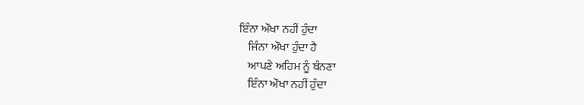ਇੰਨਾ ਔਖਾ ਨਹੀਂ ਹੁੰਦਾ
    ਜਿੰਨਾ ਔਖਾ ਹੁੰਦਾ ਹੈ
    ਆਪਣੇ ਅਹਿਮ ਨੂੰ ਬੰਨਣਾ
    ਇੰਨਾ ਔਖਾ ਨਹੀਂ ਹੁੰਦਾ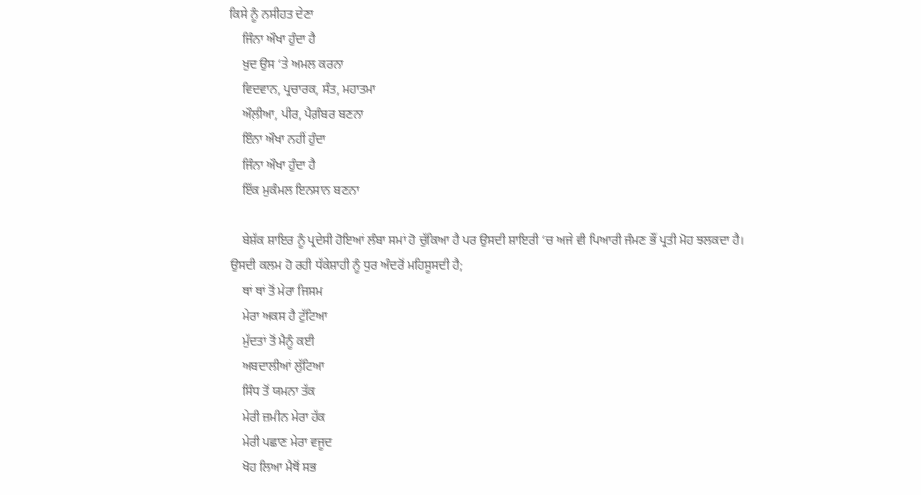ਕਿਸੇ ਨੂੰ ਨਸੀਹਤ ਦੇਣਾ
    ਜਿੰਨਾ ਔਖਾ ਹੁੰਦਾ ਹੈ
    ਖ਼ੁਦ ਉਸ ‘ਤੇ ਅਮਲ ਕਰਨਾ
    ਵਿਦਵਾਨ, ਪ੍ਰਚਾਰਕ, ਸੰਤ, ਮਹਾਤਮਾ
    ਔਲ਼ੀਆ, ਪੀਰ, ਪੈਗ਼ੰਬਰ ਬਣਨਾ
    ਇੰਨਾ ਔਖਾ ਨਹੀਂ ਹੁੰਦਾ
    ਜਿੰਨਾ ਔਖਾ ਹੁੰਦਾ ਹੈ
    ਇੱਕ ਮੁਕੰਮਲ ਇਨਸਾਨ ਬਣਨਾ

    ਬੇਸ਼ੱਕ ਸ਼ਾਇਰ ਨੂੰ ਪ੍ਰਦੇਸੀ ਹੋਇਆਂ ਲੰਬਾ ਸਮਾਂ ਹੋ ਚੁੱਕਿਆ ਹੈ ਪਰ ਉਸਦੀ ਸ਼ਾਇਰੀ ‘ਚ ਅਜੇ ਵੀ ਪਿਆਰੀ ਜੰਮਣ ਭੌਂ ਪ੍ਰਤੀ ਮੋਹ ਝਲਕਦਾ ਹੈ। ਉਸਦੀ ਕਲਮ ਹੋ ਰਹੀ ਧੱਕੇਸ਼ਾਹੀ ਨੂੰ ਧੁਰ ਅੰਦਰੋਂ ਮਹਿਸੂਸਦੀ ਹੈ;
    ਥਾਂ ਥਾਂ ਤੋਂ ਮੇਰਾ ਜਿਸਮ
    ਮੇਰਾ ਅਕਸ ਹੈ ਟੁੱਟਿਆ
    ਮੁੱਦਤਾਂ ਤੋਂ ਮੈਨੂੰ ਕਈ
    ਅਬਦਾਲੀਆਂ ਲੁੱਟਿਆ
    ਸਿੰਧ ਤੋਂ ਯਮਨਾ ਤੱਕ
    ਮੇਰੀ ਜ਼ਮੀਨ ਮੇਰਾ ਹੱਕ
    ਮੇਰੀ ਪਛਾਣ ਮੇਰਾ ਵਜੂਦ
    ਖੋਹ ਲਿਆ ਮੈਥੋਂ ਸਭ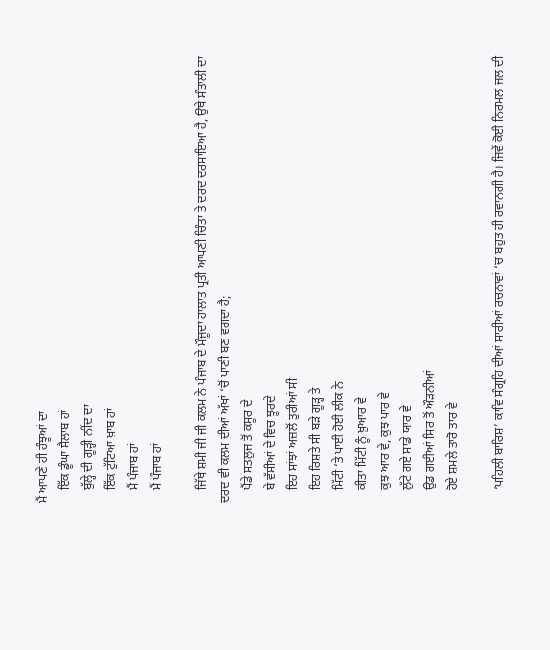ਮੈਂ ਆਪਣੇ ਹੀ ਹੰਝੂਆਂ ਦਾ
    ਇੱਕ ਡੂੰਘਾ ਸੈਲਾਬ ਹਾਂ
    ਬੁੱਲ੍ਹੇ ਦੀ ਗੂੜ੍ਹੀ ਨੀਂਦ ਦਾ
    ਇੱਕ ਟੁੱਟਿਆ ਖ਼ਾਬ ਹਾਂ
    ਮੈਂ ਪੰਜਾਬ ਹਾਂ
    ਮੈਂ ਪੰਜਾਬ ਹਾਂ

    ਜਿੱਥੇ ਸ਼ਮੀ ਜੀ ਜੀ ਕਲਮ ਨੇ ਪੰਜਾਬ ਦੇ ਮੌਜੂਦਾ ਹਾਲਾਤ ਪ੍ਰਤੀ ਆਪਣੀ ਚਿੰਤਾ ਤੇ ਦਰਦ ਦਰਸਾਇਆ ਹੈ, ਉਥੇ ਸੰਤਾਲੀ ਦਾ ਦਰਦ ਵੀ ਕਲਮ ਦੀਆਂ ਅੱਖਾਂ ‘ਚੋਂ ਪਾਣੀ ਬਣ ਵਗਦਾ ਹੈ;
    ਪੈਂਡੇ ਸਤਲੁਜ ਤੋਂ ਕਸੂਰ ਦੇ
    ਬੇ ਵੱਸੀਆਂ ਦੇ ਵਿਚ ਝੂਰਦੇ
    ਇਹ ਸਾਂਝਾਂ ਅਜ਼ਲੋਂ ਤੁਰੀਆਂ ਸੀ
    ਇਹ ਰਿਸ਼ਤੇ ਸੀ ਬੜੇ ਗੂੜ੍ਹ ਤੇ
    ਮਿੱਟੀ ‘ਤੇ ਪਾਈ ਹੋਈ ਲੀਕ ਨੇ
    ਕੀਤਾ ਮਿੱਟੀ ਨੂੰ ਖ਼ੁਆਰ ਵੇ
    ਕੁਝ ਆਰ ਵੇ, ਕੁਝ ਪਾਰ ਵੇ
    ਲੁੱਟੇ ਗਏ ਸਾਡੇ ਯਾਰ ਵੇ
    ਉਡ ਗਈਆਂ ਸਿਰ ਤੋਂ ਔੜਨੀਆਂ
    ਹੋਏ ਸ਼ਮਲੇ ਤਾਰੋ ਤਾਰ ਵੇ

    ‘ਪਹਿਲੀ ਬਾਰਿਸ਼’ ਕਾਵਿ ਸੰਗ੍ਰਹਿ ਦੀਆਂ ਸਾਰੀਆਂ ਰਚਨਾਵਾਂ ‘ਚ ਬਹੁਤ ਹੀ ਰਵਾਨਗੀ ਹੈ। ਜਿਵੇਂ ਕੋਈ ਨਿਰਮਲ ਜਲ ਦੀ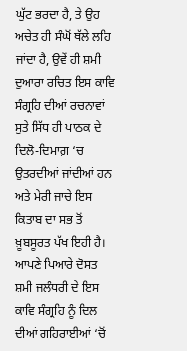ਘੁੱਟ ਭਰਦਾ ਹੈ, ਤੇ ਉਹ ਅਚੇਤ ਹੀ ਸੰਘੋਂ ਥੱਲੇ ਲਹਿ ਜਾਂਦਾ ਹੈ, ਉਵੇਂ ਹੀ ਸ਼ਮੀ ਦੁਆਰਾ ਰਚਿਤ ਇਸ ਕਾਵਿ ਸੰਗ੍ਰਹਿ ਦੀਆਂ ਰਚਨਾਵਾਂ ਸੁਤੇ ਸਿੱਧ ਹੀ ਪਾਠਕ ਦੇ ਦਿਲੋ-ਦਿਮਾਗ਼ ‘ਚ ਉਤਰਦੀਆਂ ਜਾਂਦੀਆਂ ਹਨ ਅਤੇ ਮੇਰੀ ਜਾਚੇ ਇਸ ਕਿਤਾਬ ਦਾ ਸਭ ਤੋਂ ਖ਼ੂਬਸੂਰਤ ਪੱਖ ਇਹੀ ਹੈ। ਆਪਣੇ ਪਿਆਰੇ ਦੋਸਤ ਸ਼ਮੀ ਜਲੰਧਰੀ ਦੇ ਇਸ ਕਾਵਿ ਸੰਗ੍ਰਹਿ ਨੂੰ ਦਿਲ ਦੀਆਂ ਗਹਿਰਾਈਆਂ ‘ਚੋਂ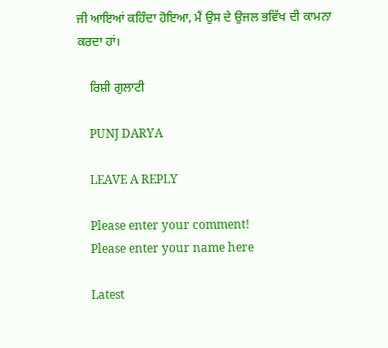ਜੀ ਆਇਆਂ ਕਹਿੰਦਾ ਹੋਇਆ, ਮੈਂ ਉਸ ਦੇ ਉਜਲ ਭਵਿੱਖ ਦੀ ਕਾਮਨਾ ਕਰਦਾ ਹਾਂ।

    ਰਿਸ਼ੀ ਗੁਲਾਟੀ

    PUNJ DARYA

    LEAVE A REPLY

    Please enter your comment!
    Please enter your name here

    Latest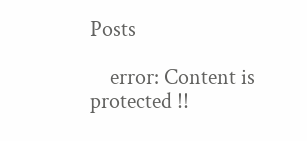Posts

    error: Content is protected !!